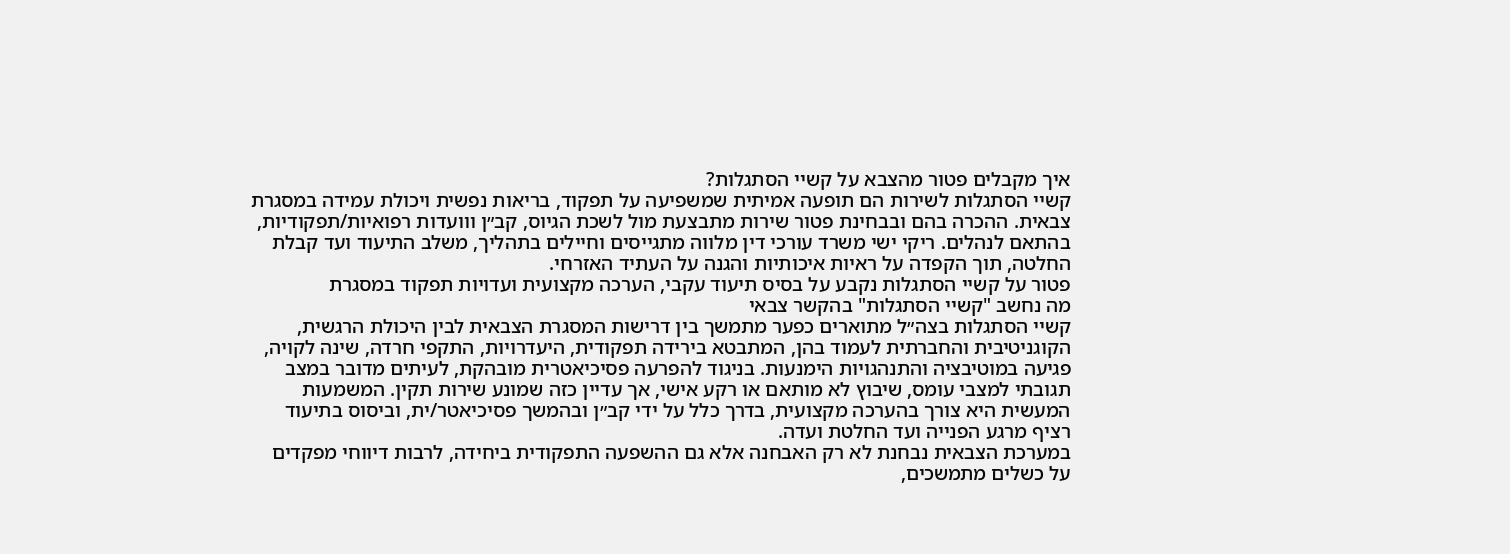איך מקבלים פטור מהצבא על קשיי הסתגלות?
קשיי הסתגלות לשירות הם תופעה אמיתית שמשפיעה על תפקוד, בריאות נפשית ויכולת עמידה במסגרת צבאית. ההכרה בהם ובבחינת פטור שירות מתבצעת מול לשכת הגיוס, קב״ן ווועדות רפואיות/תפקודיות, בהתאם לנהלים. ריקי ישי משרד עורכי דין מלווה מתגייסים וחיילים בתהליך, משלב התיעוד ועד קבלת החלטה, תוך הקפדה על ראיות איכותיות והגנה על העתיד האזרחי.
פטור על קשיי הסתגלות נקבע על בסיס תיעוד עקבי, הערכה מקצועית ועדויות תפקוד במסגרת
מה נחשב "קשיי הסתגלות" בהקשר צבאי
קשיי הסתגלות בצה״ל מתוארים כפער מתמשך בין דרישות המסגרת הצבאית לבין היכולת הרגשית, הקוגניטיבית והחברתית לעמוד בהן, המתבטא בירידה תפקודית, היעדרויות, התקפי חרדה, שינה לקויה, פגיעה במוטיבציה והתנהגויות הימנעות. בניגוד להפרעה פסיכיאטרית מובהקת, לעיתים מדובר במצב תגובתי למצבי עומס, שיבוץ לא מותאם או רקע אישי, אך עדיין כזה שמונע שירות תקין. המשמעות המעשית היא צורך בהערכה מקצועית, בדרך כלל על ידי קב״ן ובהמשך פסיכיאטר/ית, וביסוס בתיעוד רציף מרגע הפנייה ועד החלטת ועדה.
במערכת הצבאית נבחנת לא רק האבחנה אלא גם ההשפעה התפקודית ביחידה, לרבות דיווחי מפקדים על כשלים מתמשכים,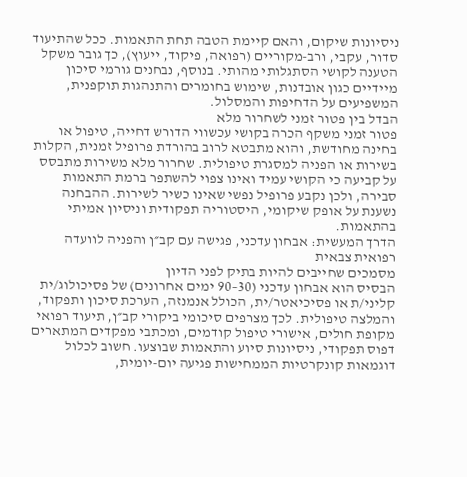ניסיונות שיקום, והאם קיימת הטבה תחת התאמות. ככל שהתיעוד סדור, עקבי, ורב-מקוריים (רפואה, פיקוד, ייעוץ), כך גובר משקל הטענה לקושי הסתגלותי מהותי. בנוסף, נבחנים גורמי סיכון מיידיים כגון אובדנות, שימוש בחומרים והתנהגות תוקפנית, המשפיעים על הדחיפות והמסלול.
הבדל בין פטור זמני לשחרור מלא
פטור זמני משקף הכרה בקושי עכשווי הדורש דחייה, טיפול או בחינה מחודשת, והוא מתבטא לרוב בהורדת פרופיל זמנית, הקלות בשירות או הפניה למסגרת טיפולית. שחרור מלא משירות מתבסס על קביעה כי הקושי עמיד ואינו צפוי להשתפר ברמת התאמות סבירה, ולכן נקבע פרופיל נפשי שאינו כשיר לשירות. ההבחנה נשענת על אופק שיקומי, היסטוריה תפקודית וניסיון אמיתי בהתאמות.
הדרך המעשית: אבחון עדכני, פגישה עם קב״ן והפניה לוועדה רפואית צבאית
מסמכים שחייבים להיות בתיק לפני הדיון
הבסיס הוא אבחון עדכני (30–90 ימים אחרונים) של פסיכולוג/ית קליני/ת או פסיכיאטר/ית, הכולל אנמנזה, הערכת סיכון ותפקוד, והמלצה טיפולית. לכך מצרפים סיכומי ביקורי קב״ן, תיעוד רפואי מקופת חולים, אישורי טיפול קודמים, ומכתבי מפקדים המתארים דפוס תפקודי, ניסיונות סיוע והתאמות שבוצעו. חשוב לכלול דוגמאות קונקרטיות הממחישות פגיעה יום-יומית,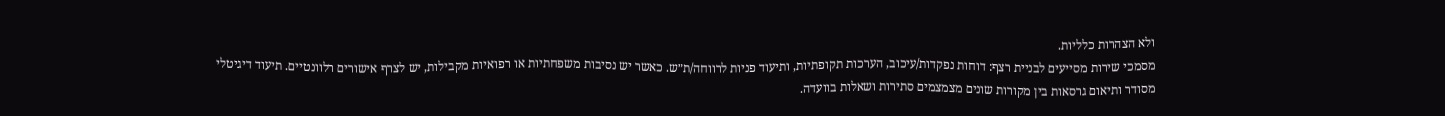ולא הצהרות כלליות.
מסמכי שירות מסייעים לבניית רצף: דוחות נפקדות/עיכוב, הערכות תקופתיות, ותיעוד פניות לרווחה/ת״ש. כאשר יש נסיבות משפחתיות או רפואיות מקבילות, יש לצרף אישורים רלוונטיים. תיעוד דיגיטלי מסודר ותיאום גרסאות בין מקורות שונים מצמצמים סתירות ושאלות בוועדה.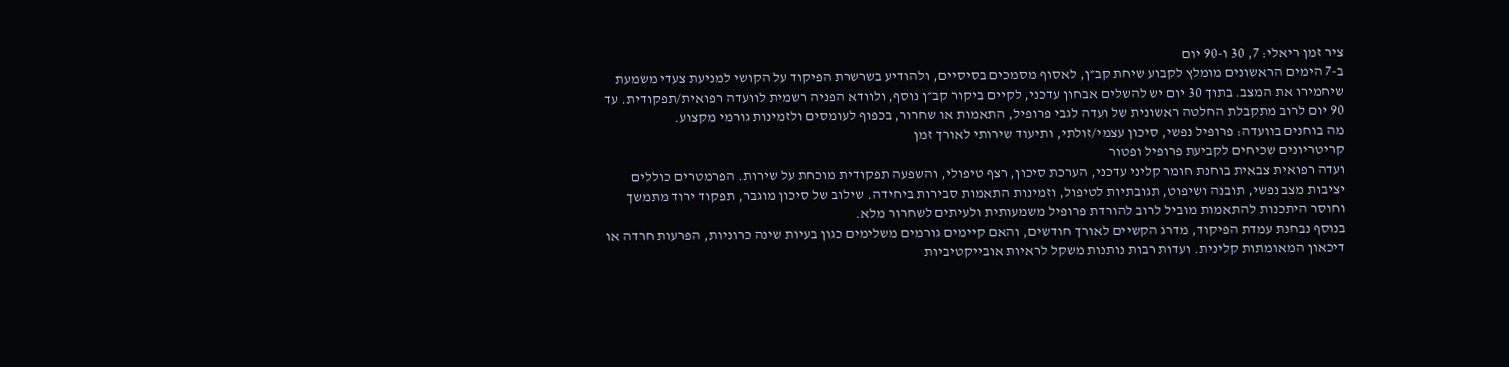ציר זמן ריאלי: 7, 30 ו-90 יום
ב-7 הימים הראשונים מומלץ לקבוע שיחת קב״ן, לאסוף מסמכים בסיסיים, ולהודיע בשרשרת הפיקוד על הקושי למניעת צעדי משמעת שיחמירו את המצב. בתוך 30 יום יש להשלים אבחון עדכני, לקיים ביקור קב״ן נוסף, ולוודא הפניה רשמית לוועדה רפואית/תפקודית. עד 90 יום לרוב מתקבלת החלטה ראשונית של ועדה לגבי פרופיל, התאמות או שחרור, בכפוף לעומסים ולזמינות גורמי מקצוע.
מה בוחנים בוועדה: פרופיל נפשי, סיכון עצמי/זולתי, ותיעוד שירותי לאורך זמן
קריטריונים שכיחים לקביעת פרופיל ופטור
ועדה רפואית צבאית בוחנת חומר קליני עדכני, הערכת סיכון, רצף טיפולי, והשפעה תפקודית מוכחת על שירות. הפרמטרים כוללים יציבות מצב נפשי, תובנה ושיפוט, תגובתיות לטיפול, וזמינות התאמות סבירות ביחידה. שילוב של סיכון מוגבר, תפקוד ירוד מתמשך וחוסר היתכנות להתאמות מוביל לרוב להורדת פרופיל משמעותית ולעיתים לשחרור מלא.
בנוסף נבחנת עמדת הפיקוד, מדרג הקשיים לאורך חודשים, והאם קיימים גורמים משלימים כגון בעיות שינה כרוניות, הפרעות חרדה או דיכאון המאומתות קלינית. ועדות רבות נותנות משקל לראיות אובייקטיביות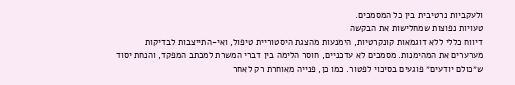ולעקביות נרטיבית בין כל המסמכים.
טעויות נפוצות שמחלישות את הבקשה
דיווח כללי ללא דוגמאות קונקרטיות, הימנעות מהצגת היסטוריית טיפול, ואי-התייצבות לבדיקות מערערים את המהימנות. מסמכים לא עדכניים, חוסר הלימה בין דברי המשרת למכתב המפקד, והנחת יסוד ש״כולם יודעים״ פוגעים בסיכוי לפטור. כמו כן, פנייה מאוחרת רק לאחר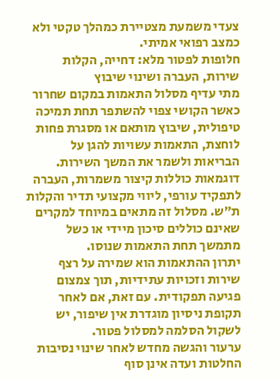צעדי משמעת מצטיירת כמהלך טקטי ולא כמצב רפואי אמיתי.
חלופות לפטור מלא: דחייה, הקלות שירות, העברה ושינוי שיבוץ
מתי עדיף מסלול התאמות במקום שחרור
כאשר הקושי צפוי להשתפר תחת תמיכה טיפולית, שיבוץ מותאם או מסגרת פחות לוחצת, התאמות עשויות להגן על הבריאות ולשמר את המשך השירות. דוגמאות כוללות קיצור משמרות, העברה לתפקיד עורפי, ליווי מקצועי תדיר והקלות ת״ש. מסלול זה מתאים במיוחד למקרים שאינם כוללים סיכון מיידי או כשל מתמשך תחת התאמות שנוסו.
יתרון ההתאמות הוא שמירה על רצף שירות וזכויות עתידיות, תוך צמצום פגיעה תפקודית. עם זאת, אם לאחר תקופת ניסיון מוגדרת אין שיפור, יש לשקול הסלמה למסלול פטור.
ערעור והגשה מחדש לאחר שינוי נסיבות
החלטות ועדה אינן סוף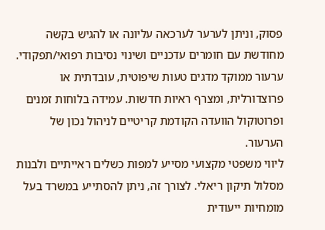פסוק, וניתן לערער לערכאה עליונה או להגיש בקשה מחודשת עם חומרים עדכניים ושינוי נסיבות רפואי/תפקודי. ערעור ממוקד מדגים טעות שיפוטית, עובדתית או פרוצדורלית, ומצרף ראיות חדשות. עמידה בלוחות זמנים ופרוטוקול הוועדה הקודמת קריטיים לניהול נכון של הערעור.
ליווי משפטי מקצועי מסייע למפות כשלים ראייתיים ולבנות מסלול תיקון ריאלי. לצורך זה, ניתן להסתייע במשרד בעל מומחיות ייעודית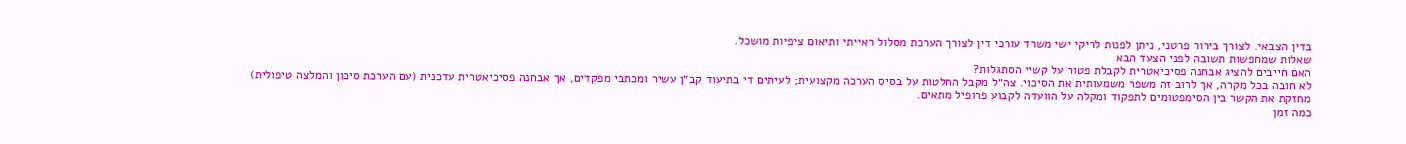בדין הצבאי. לצורך בירור פרטני, ניתן לפנות לריקי ישי משרד עורכי דין לצורך הערכת מסלול ראייתי ותיאום ציפיות מושכל.
שאלות שמחפשות תשובה לפני הצעד הבא
האם חייבים להציג אבחנה פסיכיאטרית לקבלת פטור על קשיי הסתגלות?
לא חובה בכל מקרה, אך לרוב זה משפר משמעותית את הסיכוי. צה״ל מקבל החלטות על בסיס הערכה מקצועית; לעיתים די בתיעוד קב״ן עשיר ומכתבי מפקדים, אך אבחנה פסיכיאטרית עדכנית (עם הערכת סיכון והמלצה טיפולית) מחזקת את הקשר בין הסימפטומים לתפקוד ומקלה על הוועדה לקבוע פרופיל מתאים.
כמה זמן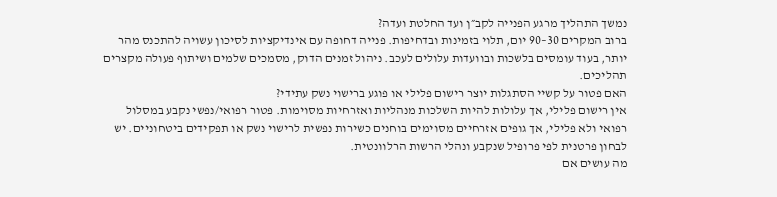נמשך התהליך מרגע הפנייה לקב״ן ועד החלטת ועדה?
ברוב המקרים 30–90 יום, תלוי בזמינות ובדחיפות. פנייה דחופה עם אינדיקציות לסיכון עשויה להתכנס מהר יותר, בעוד עומסים בלשכות ובוועדות עלולים לעכב. ניהול זמנים הדוק, מסמכים שלמים ושיתוף פעולה מקצרים תהליכים.
האם פטור על קשיי הסתגלות יוצר רישום פלילי או פוגע ברישוי נשק עתידי?
אין רישום פלילי, אך עלולות להיות השלכות מנהליות ואזרחיות מסוימות. פטור רפואי/נפשי נקבע במסלול רפואי ולא פלילי, אך גופים אזרחיים מסוימים בוחנים כשירות נפשית לרישוי נשק או תפקידים ביטחוניים. יש לבחון פרטנית לפי פרופיל שנקבע ונהלי הרשות הרלוונטית.
מה עושים אם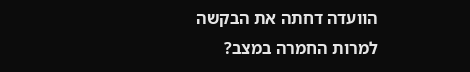הוועדה דחתה את הבקשה למרות החמרה במצב?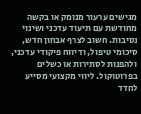מגישים ערעור מנומק או בקשה מחודשת עם תיעוד עדכני ושינוי נסיבות. חשוב לצרף אבחון חדש, סיכומי טיפול, ודיווח פיקודי עדכני, ולהפנות לסתירות או כשלים בפרוטוקול. ליווי מקצועי מסייע לחדד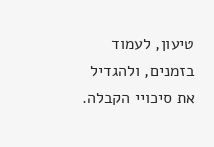טיעון, לעמוד בזמנים, ולהגדיל את סיכויי הקבלה.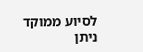לסיוע ממוקד ניתן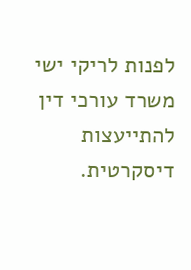לפנות לריקי ישי משרד עורכי דין להתייעצות דיסקרטית.